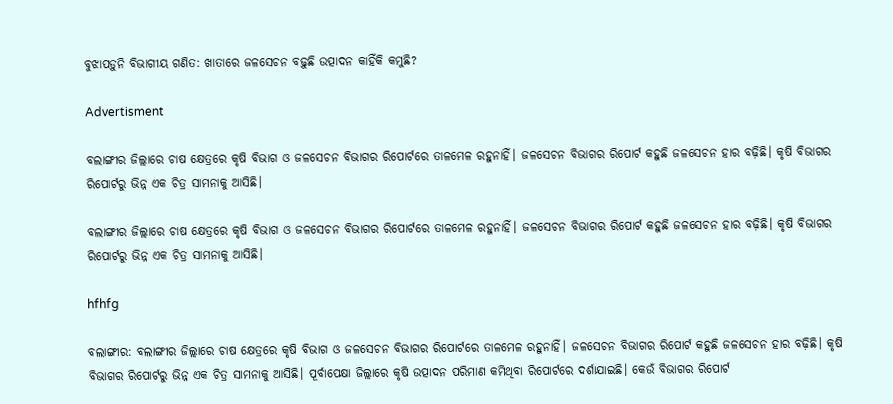ବୁଝାପଡ଼ୁନି ବିଭାଗୀୟ ଗଣିତ: ଖାତାରେ ଜଳସେଚନ ବଢ଼ୁଛି ଉତ୍ପାଦନ କାହିଁକି କମୁଛି?

Advertisment

ବଲାଙ୍ଗୀର ଜିଲ୍ଲାରେ ଚାଷ କ୍ଷେତ୍ରରେ କୃଷି ବିଭାଗ ଓ ଜଳସେଚନ ବିଭାଗର ରିପୋର୍ଟରେ ତାଳମେଳ ରହୁନାହିଁ। ଜଳସେଚନ ବିଭାଗର ରିପୋର୍ଟ କହୁଛି ଜଳସେଚନ ହାର ବଢ଼ିଛି। କୃଷି ବିଭାଗର ରିପୋର୍ଟରୁ ଭିନ୍ନ ଏକ ଚିତ୍ର ସାମନାକୁ ଆସିଛି।

ବଲାଙ୍ଗୀର ଜିଲ୍ଲାରେ ଚାଷ କ୍ଷେତ୍ରରେ କୃଷି ବିଭାଗ ଓ ଜଳସେଚନ ବିଭାଗର ରିପୋର୍ଟରେ ତାଳମେଳ ରହୁନାହିଁ। ଜଳସେଚନ ବିଭାଗର ରିପୋର୍ଟ କହୁଛି ଜଳସେଚନ ହାର ବଢ଼ିଛି। କୃଷି ବିଭାଗର ରିପୋର୍ଟରୁ ଭିନ୍ନ ଏକ ଚିତ୍ର ସାମନାକୁ ଆସିଛି।

hfhfg

ବଲାଙ୍ଗୀର: ବଲାଙ୍ଗୀର ଜିଲ୍ଲାରେ ଚାଷ କ୍ଷେତ୍ରରେ କୃଷି ବିଭାଗ ଓ ଜଳସେଚନ ବିଭାଗର ରିପୋର୍ଟରେ ତାଳମେଳ ରହୁନାହିଁ। ଜଳସେଚନ ବିଭାଗର ରିପୋର୍ଟ କହୁଛି ଜଳସେଚନ ହାର ବଢ଼ିଛି। କୃଷି ବିଭାଗର ରିପୋର୍ଟରୁ ଭିନ୍ନ ଏକ ଚିତ୍ର ସାମନାକୁ ଆସିଛି। ପୂର୍ବାପେକ୍ଷା ଜିଲ୍ଲାରେ କୃଷି ଉତ୍ପାଦନ ପରିମାଣ କମିଥିବା ରିପୋର୍ଟରେ ଦର୍ଶାଯାଇଛି। କେଉଁ ବିଭାଗର ରିପୋର୍ଟ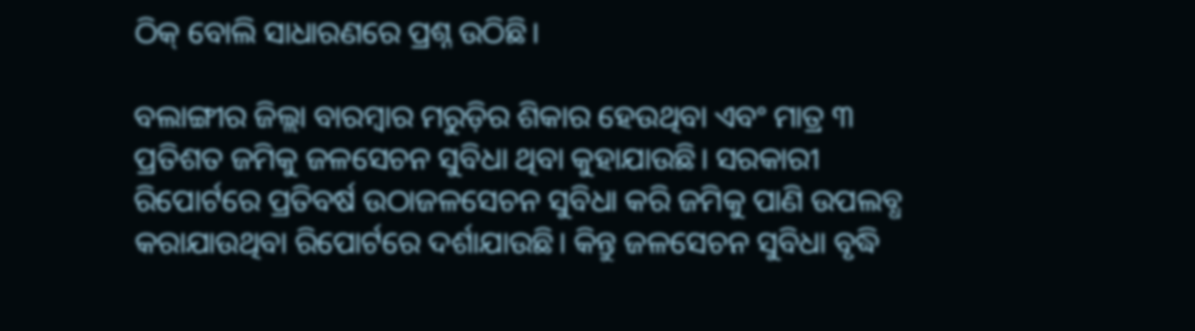ଠିକ୍‌ ବୋଲି ସାଧାରଣରେ ପ୍ରଶ୍ନ ଉଠିଛି।

ବଲାଙ୍ଗୀର ଜିଲ୍ଲା ବାରମ୍ବାର ମରୁଡ଼ିର ଶିକାର ହେଉଥିବା ଏବଂ ମାତ୍ର ୩ ପ୍ରତିଶତ ଜମିକୁ ଜଳସେଚନ ସୁବିଧା ଥିବା କୁହାଯାଉଛି। ସରକାରୀ ରିପୋର୍ଟରେ ପ୍ରତିବର୍ଷ ଉଠାଜଳ‌ସେଚନ ସୁବିଧା କରି ଜମିକୁ ପାଣି ଉପଲବ୍ଧ କରାଯାଉଥିବା ରିପୋର୍ଟରେ ଦର୍ଶାଯାଉଛି। କିନ୍ତୁ ଜଳସେଚନ ସୁବିଧା ବୃଦ୍ଧି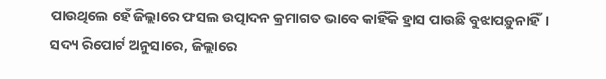ପାଉଥିଲେ ହେଁ ଜିଲ୍ଲାରେ ଫସଲ ଉତ୍ପାଦନ କ୍ରମାଗତ ଭାବେ କାହିଁକି ହ୍ରାସ ପାଉଛି ବୁଝାପଡ଼ୁନାହିଁ। ସଦ୍ୟ ରିପୋର୍ଟ ଅନୁସାରେ, ଜିଲ୍ଲାରେ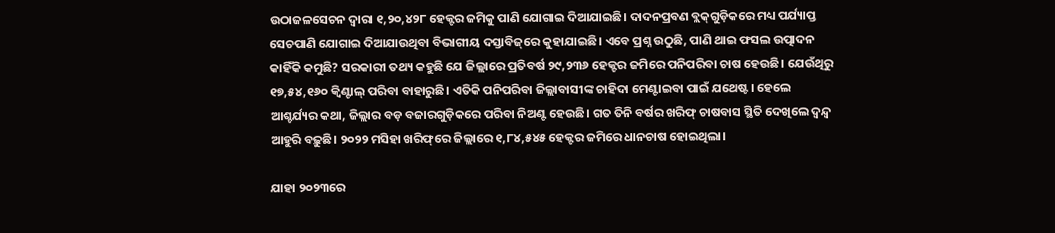ଉଠାଜଳସେଚନ ଦ୍ବାରା ୧,୨୦,୪୨୮ ହେକ୍ଟର ଜମିକୁ ପାଣି ଯୋଗାଇ ଦିଆଯାଇଛି। ଦାଦନପ୍ରବଣ ବ୍ଲକ୍‌ଗୁଡ଼ିକରେ ମଧ୍ୟ ପର୍ଯ୍ୟାପ୍ତ ସେଚପାଣି ଯୋଗାଇ ଦିଆଯାଉଥିବା ବିଭାଗୀୟ ଦସ୍ତାବିଜ୍‌ରେ କୁହାଯାଇଛି। ଏବେ ପ୍ରଶ୍ନ ଉଠୁଛି, ପାଣି ଥାଇ ଫସଲ ଉତ୍ପ‌ାଦନ କାହିଁକି କମୁଛି? ସରକାରୀ ତଥ୍ୟ କହୁଛି ଯେ ଜିଲ୍ଲାରେ ପ୍ରତିବର୍ଷ ୨୯,୨୩୬ ହେକ୍ଟର ଜମିରେ ପନିପରିବା ଚାଷ ହେଉଛି। ‌ଯେଉଁଥିରୁ ୧୭,୫୪,୧୬୦ କ୍ବିଣ୍ଟାଲ୍‌ ପରିବା ବାହାରୁଛି। ଏତିକି ପନିପରିବା ଜିଲ୍ଲାବାସୀଙ୍କ ଚାହିଦା ମେଣ୍ଟାଇବା ପାଇଁ ଯଥେଷ୍ଟ। ହେଲେ ଆଶ୍ଚର୍ଯ୍ୟର କଥା, ଜିଲ୍ଲାର ବଡ଼ ବଜାରଗୁଡ଼ିକରେ ପରିବା ନିଅଣ୍ଟ ହେଉଛି। ଗତ ତିନି ବର୍ଷର ଖରିଫ୍‌ ଚାଷବାସ ସ୍ଥିତି ଦେଖିଲେ ଦ୍ବନ୍ଦ୍ବ ଆହୁରି ବଢ଼ୁଛି। ୨୦୨୨ ମସିହା ଖରିଫ୍‌ରେ ଜିଲ୍ଲାରେ ୧,୮୪,୫୪୫ ହେକ୍ଟର ଜମିରେ ଧାନଚାଷ ହୋଇଥିଲା।

ଯାହା ୨୦୨୩ରେ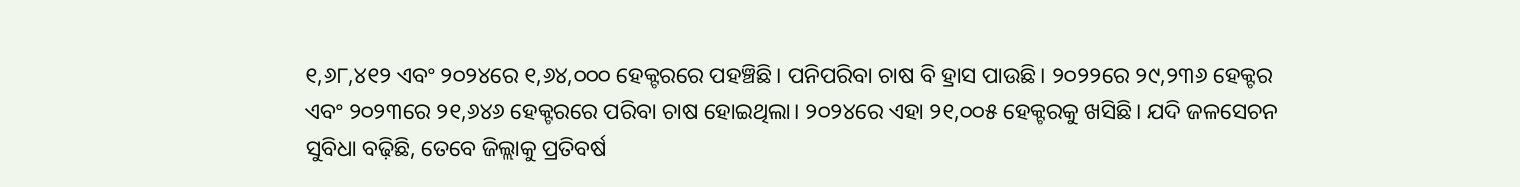୧,୬୮,୪୧୨ ଏବଂ ୨୦୨୪ରେ ୧,୬୪,୦୦୦ ହେକ୍ଟରରେ ପହଞ୍ଚିଛି। ପନିପରିବା ଚାଷ ବି ହ୍ରାସ ପାଉଛି। ୨୦୨୨ରେ ୨୯,୨୩୬ ହେକ୍ଟର ଏବଂ ୨୦୨୩ରେ ୨୧,୬୪୬ ହେକ୍ଟରରେ ପରିବା ଚାଷ ହୋଇଥିଲା। ୨୦୨୪ରେ ଏହା ୨୧,୦୦୫ ହେକ୍ଟରକୁ ଖସିଛି। ଯଦି ଜଳସେଚନ ସୁବିଧା ବଢ଼ିଛି, ତେବେ ଜିଲ୍ଲାକୁ ପ୍ରତିବର୍ଷ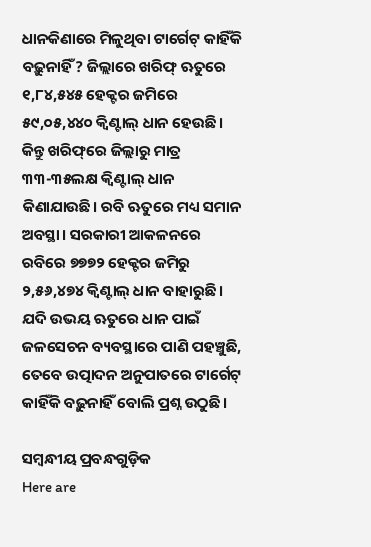ଧାନକିଣାରେ ମିଳୁଥିବା ଟାର୍ଗେଟ୍‌ କାହିଁକି ବଢ଼ୁନାହିଁ? ଜିଲ୍ଲାରେ ଖରିଫ୍ ଋତୁରେ ୧,୮୪,୫୪୫ ହେକ୍ଟର ଜମିରେ ୫୯,୦୫,୪୪୦ କ୍ବିଣ୍ଟାଲ୍‌ ଧାନ ହେଉଛି। କିନ୍ତୁ ଖରିଫ୍‌ରେ ଜିଲ୍ଲାରୁ ମାତ୍ର ୩୩-୩୫ଲକ୍ଷ କ୍ବିଣ୍ଟାଲ୍‌ ଧାନ କିଣାଯାଉଛି। ରବି ଋତୁରେ ମଧ୍ୟ ସମାନ ଅବସ୍ଥା। ସରକାରୀ ଆକଳନରେ ରବିରେ ୭୭୭୨ ହେକ୍ଟର ଜମିରୁ ୨,୫୬,୪୭୪ କ୍ବିଣ୍ଟାଲ୍‌ ଧାନ ବାହାରୁଛି। ଯଦି ଉଭୟ ଋତୁରେ ଧାନ ପାଇଁ ଜଳସେଚନ ବ୍ୟବସ୍ଥାରେ ପାଣି ପହଞ୍ଚୁଛି, ତେବେ ଉତ୍ପାଦନ ଅନୁପାତରେ ଟାର୍ଗେଟ୍‌ କାହିଁକି ବଢ଼ୁନାହିଁ ବୋଲି ପ୍ରଶ୍ନ ଉଠୁଛି।

ସମ୍ବନ୍ଧୀୟ ପ୍ରବନ୍ଧଗୁଡ଼ିକ
Here are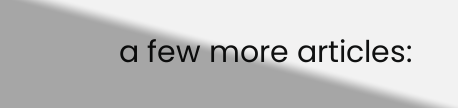a few more articles: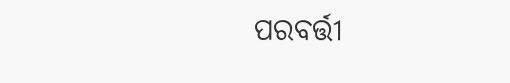ପରବର୍ତ୍ତୀ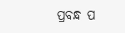ପ୍ରବନ୍ଧ ପ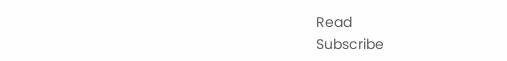Read
Subscribe